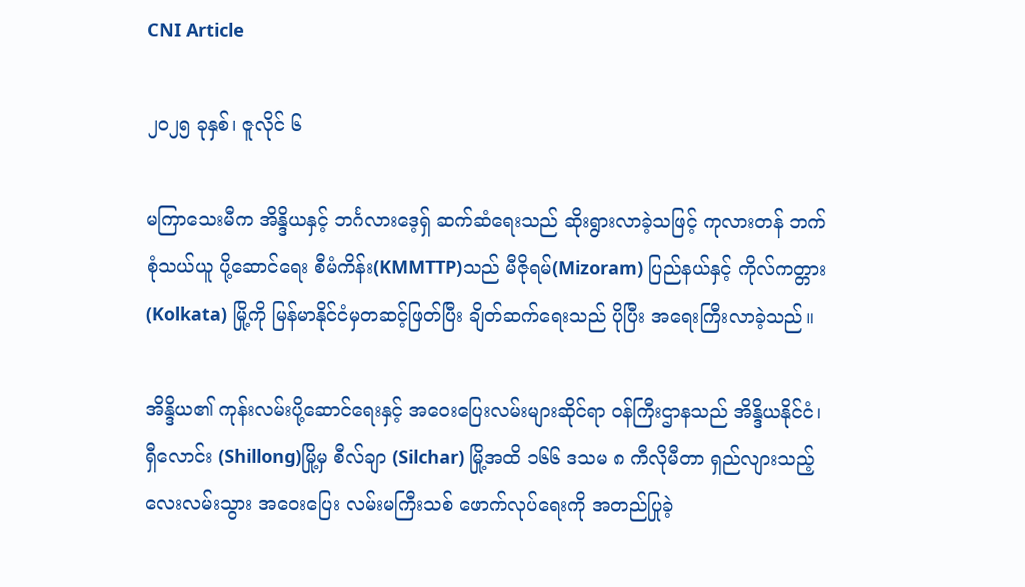CNI Article

၂၀၂၅ ခုနှစ်၊ ဇူလိုင် ၆

မကြာသေးမီက အိန္ဒိယနှင့် ဘင်္ဂလားဒေ့ရှ် ဆက်ဆံရေးသည် ဆိုးရွားလာခဲ့သဖြင့် ကုလားတန် ဘက်စုံသယ်ယူ ပို့ဆောင်ရေး စီမံကိန်း(KMMTTP)သည် မီဇိုရမ်(Mizoram) ပြည်နယ်နှင့် ကိုလ်ကတ္တား (Kolkata) မြို့ကို မြန်မာနိုင်ငံမှတဆင့်ဖြတ်ပြီး ချိတ်ဆက်ရေးသည် ပိုပြီး အရေးကြီးလာခဲ့သည်။

အိန္ဒိယ၏ ကုန်းလမ်းပို့ဆောင်ရေးနှင့် အဝေးပြေးလမ်းများဆိုင်ရာ ဝန်ကြီးဌာနသည် အိန္ဒိယနိုင်ငံ၊ ရှီလောင်း (Shillong)မြို့မှ စီလ်ချာ (Silchar) မြို့အထိ ၁၆၆ ဒသမ ၈ ကီလိုမီတာ ရှည်လျားသည့် လေးလမ်းသွား အဝေးပြေး လမ်းမကြီးသစ် ဖောက်လုပ်ရေးကို အတည်ပြုခဲ့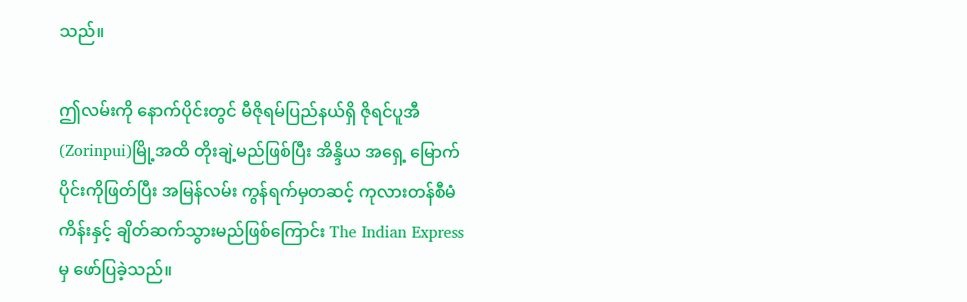သည်။

ဤလမ်းကို နောက်ပိုင်းတွင် မီဇိုရမ်ပြည်နယ်ရှိ ဇိုရင်ပူအီ (Zorinpui)မြို့အထိ တိုးချဲ့မည်ဖြစ်ပြီး အိန္ဒိယ အရှေ့ မြောက်ပိုင်းကိုဖြတ်ပြီး အမြန်လမ်း ကွန်ရက်မှတဆင့် ကုလားတန်စီမံကိန်းနှင့် ချိတ်ဆက်သွားမည်ဖြစ်ကြောင်း The Indian Express မှ ဖော်ပြခဲ့သည်။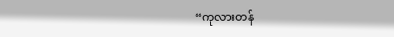“ကုလားတန်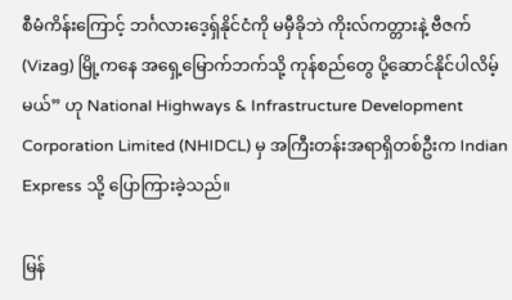စီမံကိန်းကြောင့် ဘင်္ဂလားဒေ့ရှ်နိုင်ငံကို မမှီခိုဘဲ ကိုးလ်ကတ္တားနဲ့ ဗီဇက် (Vizag) မြို့ကနေ အရှေ့မြောက်ဘက်သို့ ကုန်စည်တွေ ပို့ဆောင်နိုင်ပါလိမ့်မယ်” ဟု National Highways & Infrastructure Development Corporation Limited (NHIDCL) မှ အကြီးတန်းအရာရှိတစ်ဦးက Indian Express သို့ ပြောကြားခဲ့သည်။

မြန်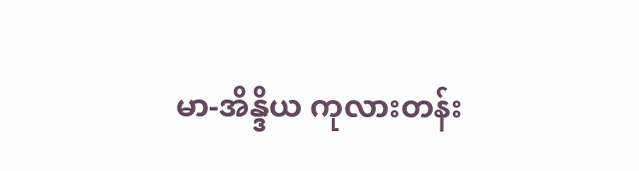မာ-အိန္ဒိယ ကုလားတန်း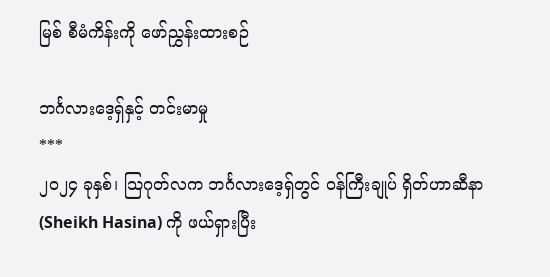မြစ် စီမံကိန်းကို ဖော်ညွှန်းထားစဉ်

ဘင်္ဂလားဒေ့ရှ်နှင့် တင်းမာမှု
***
၂၀၂၄ ခုနှစ်၊ သြဂုတ်လက ဘင်္ဂလားဒေ့ရှ်တွင် ဝန်ကြီးချုပ် ရှိတ်ဟာဆီနာ (Sheikh Hasina) ကို ဖယ်ရှားပြီး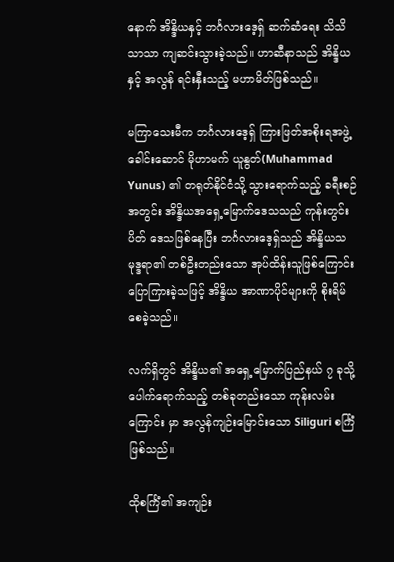နောက် အိန္ဒိယနှင့် ဘင်္ဂလားဒေ့ရှ် ဆက်ဆံရေး သိသိသာသာ ကျဆင်းသွားခဲ့သည်။ ဟာဆီနာသည် အိန္ဒိယနှင့် အလွန် ရင်းနှီးသည့် မဟာမိတ်ဖြစ်သည်။

မကြာသေးမီက ဘင်္ဂလားဒေ့ရှ် ကြားဖြတ်အစိုးရအဖွဲ့ခေါင်းဆောင် မိုဟာမက် ယူနွတ်(Muhammad Yunus) ၏ တရုတ်နိုင်ငံသို့ သွားရောက်သည့် ခရီးစဉ်အတွင်း အိန္ဒိယအရှေ့မြောက်ဒေသသည် ကုန်းတွင်းပိတ် ဒေသဖြစ်နေပြီး ဘင်္ဂလားဒေ့ရှ်သည် အိန္ဒိယသမုဒ္ဒရာ၏ တစ်ဦးတည်းသော အုပ်ထိန်းသူဖြစ်ကြောင်း ပြောကြားခဲ့သဖြင့် အိန္ဒိယ အာဏာပိုင်များကို စိုးရိမ်စေခဲ့သည်။

လက်ရှိတွင် အိန္ဒိယ၏ အရှေ့မြောက်ပြည်နယ် ၇ ခုသို့ ပေါက်ရောက်သည့် တစ်ခုတည်းသော ကုန်းလမ်းကြောင်း မှာ အလွန်ကျဉ်းမြောင်းသော Siliguri စင်္ကြံဖြစ်သည်။

ထိုစင်္ကြံ၏ အကျဉ်း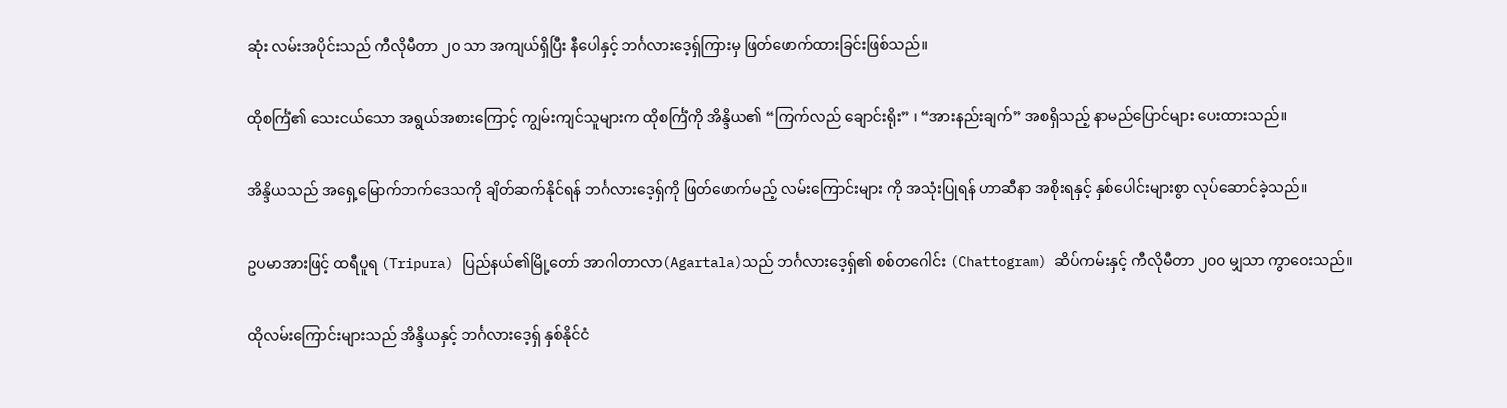ဆုံး လမ်းအပိုင်းသည် ကီလိုမီတာ ၂၀ သာ အကျယ်ရှိပြီး နီပေါနှင့် ဘင်္ဂလားဒေ့ရှ်ကြားမှ ဖြတ်ဖောက်ထားခြင်းဖြစ်သည်။

ထိုစင်္ကြံ၏ သေးငယ်သော အရွယ်အစားကြောင့် ကျွမ်းကျင်သူများက ထိုစင်္ကြံကို အိန္ဒိယ၏ “ကြက်လည် ချောင်းရိုး” ၊ “အားနည်းချက်” အစရှိသည့် နာမည်ပြောင်များ ပေးထားသည်။

အိန္ဒိယသည် အရှေ့မြောက်ဘက်ဒေသကို ချိတ်ဆက်နိုင်ရန် ဘင်္ဂလားဒေ့ရှ်ကို ဖြတ်ဖောက်မည့် လမ်းကြောင်းများ ကို အသုံးပြုရန် ဟာဆီနာ အစိုးရနှင့် နှစ်ပေါင်းများစွာ လုပ်ဆောင်ခဲ့သည်။

ဥပမာအားဖြင့် ထရီပူရ (Tripura) ပြည်နယ်၏မြို့တော် အာဂါတာလာ(Agartala)သည် ဘင်္ဂလားဒေ့ရှ်၏ စစ်တဂေါင်း (Chattogram) ဆိပ်ကမ်းနှင့် ကီလိုမီတာ ၂၀၀ မျှသာ ကွာဝေးသည်။

ထိုလမ်းကြောင်းများသည် အိန္ဒိယနှင့် ဘင်္ဂလားဒေ့ရှ် နှစ်နိုင်ငံ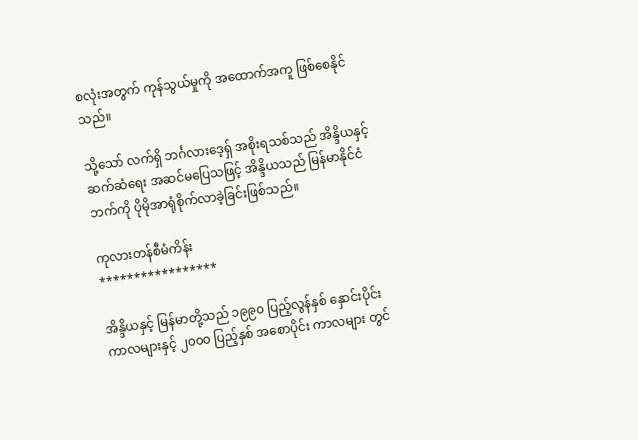စလုံးအတွက် ကုန်သွယ်မှုကို အထောက်အကူ ဖြစ်စေနိုင်သည်။

သို့သော် လက်ရှိ ဘင်္ဂလားဒေ့ရှ် အစိုးရသစ်သည် အိန္ဒိယနှင့် ဆက်ဆံရေး အဆင်မပြေသဖြင့် အိန္ဒိယသည် မြန်မာနိုင်ငံဘက်ကို ပိုမိုအာရုံစိုက်လာခဲ့ခြင်းဖြစ်သည်။

ကုလားတန်စီမံကိန်း
*****************

အိန္ဒိယနှင့် မြန်မာတို့သည် ၁၉၉၀ ပြည့်လွန်နှစ် နှောင်းပိုင်း ကာလများနှင့် ၂၀၀၀ ပြည့်နှစ် အစောပိုင်း ကာလများ တွင်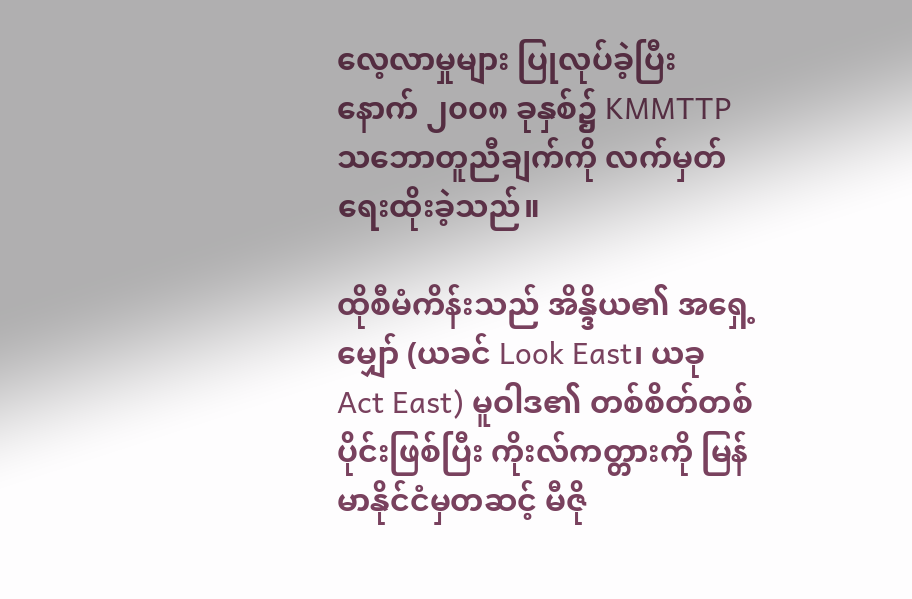လေ့လာမှုများ ပြုလုပ်ခဲ့ပြီးနောက် ၂၀၀၈ ခုနှစ်၌ KMMTTP သဘောတူညီချက်ကို လက်မှတ်ရေးထိုးခဲ့သည်။

ထိုစီမံကိန်းသည် အိန္ဒိယ၏ အရှေ့မျှော် (ယခင် Look East၊ ယခု Act East) မူဝါဒ၏ တစ်စိတ်တစ်ပိုင်းဖြစ်ပြီး ကိုးလ်ကတ္တားကို မြန်မာနိုင်ငံမှတဆင့် မီဇို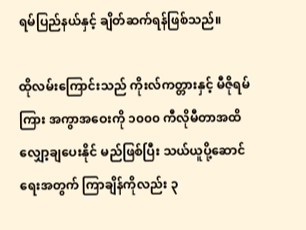ရမ်ပြည်နယ်နှင့် ချိတ်ဆက်ရန်ဖြစ်သည်။

ထိုလမ်းကြောင်းသည် ကိုးလ်ကတ္တားနှင့် မီဇိုရမ်ကြား အကွာအဝေးကို ၁၀၀၀ ကီလိုမီတာအထိ လျှော့ချပေးနိုင် မည်ဖြစ်ပြီး သယ်ယူပို့ဆောင်ရေးအတွက် ကြာချိန်ကိုလည်း ၃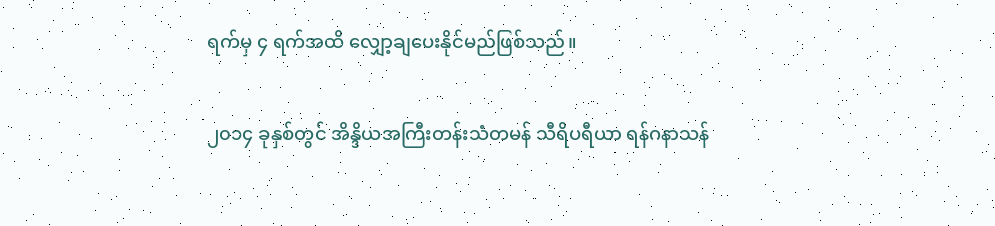ရက်မှ ၄ ရက်အထိ လျှော့ချပေးနိုင်မည်ဖြစ်သည်။

၂၀၁၄ ခုနှစ်တွင် အိန္ဒိယအကြီးတန်းသံတမန် သီရိပရီယာ ရန်ဂနာသန်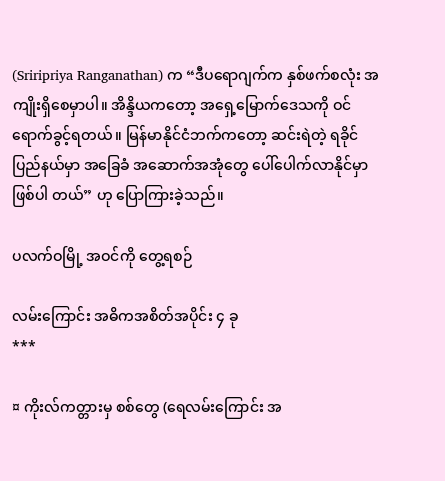(Sriripriya Ranganathan) က “ဒီပရောဂျက်က နှစ်ဖက်စလုံး အကျိုးရှိစေမှာပါ။ အိန္ဒိယကတော့ အရှေ့မြောက်ဒေသကို ဝင်ရောက်ခွင့်ရတယ်။ မြန်မာနိုင်ငံဘက်ကတော့ ဆင်းရဲတဲ့ ရခိုင်ပြည်နယ်မှာ အခြေခံ အဆောက်အအုံတွေ ပေါ်ပေါက်လာနိုင်မှာ ဖြစ်ပါ တယ်” ဟု ပြောကြားခဲ့သည်။

ပလက်ဝမြို့ အဝင်ကို တွေ့ရစဉ်

လမ်းကြောင်း အဓိကအစိတ်အပိုင်း ၄ ခု
***

¤ ကိုးလ်ကတ္တားမှ စစ်တွေ (ရေလမ်းကြောင်း အ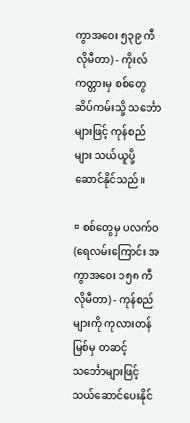ကွာအဝေး ၅၃၉ ကီလိုမီတာ) - ကိုးလ်ကတ္တားမှ စစ်တွေ ဆိပ်ကမ်းသို့ သင်္ဘောများဖြင့် ကုန်စည်များ သယ်ယူပို့ဆောင်နိုင်သည်။

¤ စစ်တွေမှ ပလက်ဝ (ရေလမ်းကြောင်း အကွာအဝေး ၁၅၈ ကီလိုမီတာ) - ကုန်စည်များကို ကုလားတန်မြစ်မှ တဆင့် သင်္ဘောများဖြင့် သယ်ဆောင်ပေးနိုင်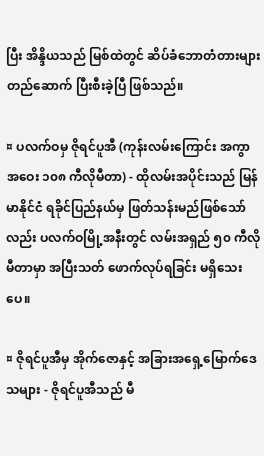ပြီး အိန္ဒိယသည် မြစ်ထဲတွင် ဆိပ်ခံဘောတံတားများ တည်ဆောက် ပြီးစီးခဲ့ပြီ ဖြစ်သည်။

¤ ပလက်ဝမှ ဇိုရင်ပူအီ (ကုန်းလမ်းကြောင်း အကွာအဝေး ၁၀၈ ကီလိုမီတာ) - ထိုလမ်းအပိုင်းသည် မြန်မာနိုင်ငံ ရခိုင်ပြည်နယ်မှ ဖြတ်သန်းမည်ဖြစ်သော်လည်း ပလက်ဝမြို့အနီးတွင် လမ်းအရှည် ၅၀ ကီလိုမီတာမှာ အပြီးသတ် ဖောက်လုပ်ရခြင်း မရှိသေးပေ။

¤ ဇိုရင်ပူအီမှ အိုက်ဇောနှင့် အခြားအရှေ့မြောက်ဒေသများ - ဇိုရင်ပူအီသည် မီ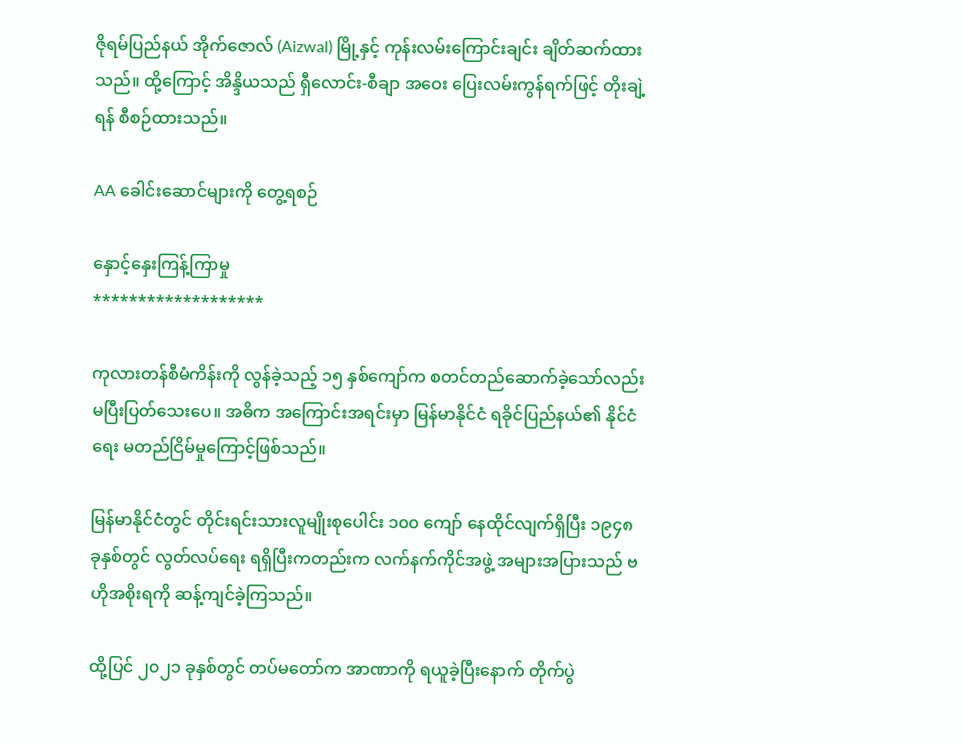ဇိုရမ်ပြည်နယ် အိုက်ဇောလ် (Aizwal) မြို့နှင့် ကုန်းလမ်းကြောင်းချင်း ချိတ်ဆက်ထားသည်။ ထို့ကြောင့် အိန္ဒိယသည် ရှီလောင်း-စီချာ အဝေး ပြေးလမ်းကွန်ရက်ဖြင့် တိုးချဲ့ရန် စီစဉ်ထားသည်။

AA ခေါင်းဆောင်များကို တွေ့ရစဉ်

နှောင့်နှေးကြန့်ကြာမှု
*******************

ကုလားတန်စီမံကိန်းကို လွန်ခဲ့သည့် ၁၅ နှစ်ကျော်က စတင်တည်ဆောက်ခဲ့သော်လည်း  မပြီးပြတ်သေးပေ။ အဓိက အကြောင်းအရင်းမှာ မြန်မာနိုင်ငံ ရခိုင်ပြည်နယ်၏ နိုင်ငံရေး မတည်ငြိမ်မှုကြောင့်ဖြစ်သည်။

မြန်မာနိုင်ငံတွင် တိုင်းရင်းသားလူမျိုးစုပေါင်း ၁၀၀ ကျော် နေထိုင်လျက်ရှိပြီး ၁၉၄၈ ခုနှစ်တွင် လွတ်လပ်ရေး ရရှိပြီးကတည်းက လက်နက်ကိုင်အဖွဲ့ အများအပြားသည် ဗဟိုအစိုးရကို ဆန့်ကျင်ခဲ့ကြသည်။

ထို့ပြင် ၂၀၂၁ ခုနှစ်တွင် တပ်မတော်က အာဏာကို ရယူခဲ့ပြီးနောက် တိုက်ပွဲ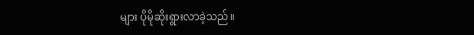များ ပိုမိုဆိုးရွားလာခဲ့သည်။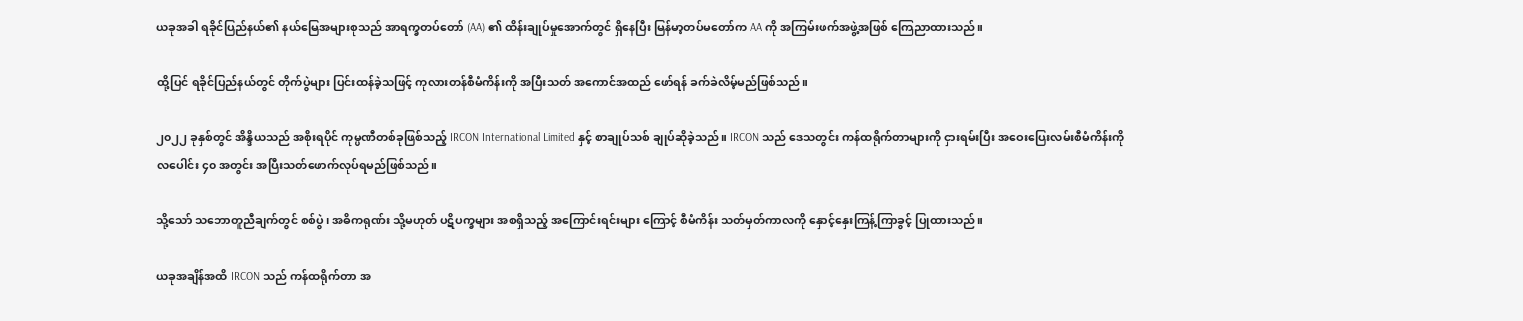ယခုအခါ ရခိုင်ပြည်နယ်၏ နယ်မြေအများစုသည် အာရက္ခတပ်တော် (AA) ၏ ထိန်းချုပ်မှုအောက်တွင် ရှိနေပြီး မြန်မာ့တပ်မတော်က AA ကို အကြမ်းဖက်အဖွဲ့အဖြစ် ကြေညာထားသည်။

ထို့ပြင် ရခိုင်ပြည်နယ်တွင် တိုက်ပွဲများ ပြင်းထန်ခဲ့သဖြင့် ကုလားတန်စီမံကိန်းကို အပြီးသတ် အကောင်အထည် ဖော်ရန် ခက်ခဲလိမ့်မည်ဖြစ်သည်။

၂၀၂၂ ခုနှစ်တွင် အိန္ဒိယသည် အစိုးရပိုင် ကုမ္ပဏီတစ်ခုဖြစ်သည့် IRCON International Limited နှင့် စာချုပ်သစ် ချုပ်ဆိုခဲ့သည်။ IRCON သည် ဒေသတွင်း ကန်ထရိုက်တာများကို ငှားရမ်းပြီး အဝေးပြေးလမ်းစီမံကိန်းကို
လပေါင်း ၄၀ အတွင်း အပြီးသတ်ဖောက်လုပ်ရမည်ဖြစ်သည်။

သို့သော် သဘောတူညီချက်တွင် စစ်ပွဲ၊ အဓိကရုဏ်း သို့မဟုတ် ပဋိပက္ခများ အစရှိသည့် အကြောင်းရင်းများ ကြောင့် စီမံကိန်း သတ်မှတ်ကာလကို နှောင့်နှေးကြန့်ကြာခွင့် ပြုထားသည်။

ယခုအချိန်အထိ IRCON သည် ကန်ထရိုက်တာ အ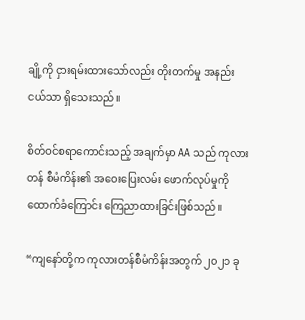ချို့ကို ငှားရမ်းထားသော်လည်း တိုးတက်မှု အနည်းငယ်သာ ရှိသေးသည်။

စိတ်ဝင်စရာကောင်းသည့် အချက်မှာ AA သည် ကုလားတန် စီမံကိန်း၏ အဝေးပြေးလမ်း ဖောက်လုပ်မှုကို ထောက်ခံကြောင်း ကြေညာထားခြင်းဖြစ်သည်။

“ကျနော်တို့က ကုလားတန်စီမံကိန်းအတွက် ၂၀၂၁ ခု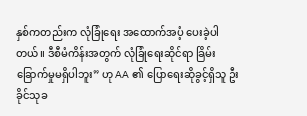နှစ်ကတည်းက လုံခြုံရေး အထောက်အပံ့ ပေးခဲ့ပါတယ်။ ဒီစီမံကိန်းအတွက် လုံခြုံရေးဆိုင်ရာ ခြိမ်းခြောက်မှုမရှိပါဘူး” ဟု AA ၏ ပြောရေးဆိုခွင့်ရှိသူ ဦးခိုင်သုခ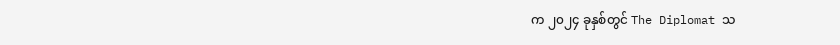က ၂၀၂၄ ခုနှစ်တွင် The Diplomat သ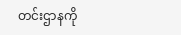တင်းဌာနကို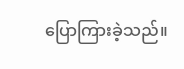ပြောကြားခဲ့သည်။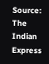Source: The Indian Express